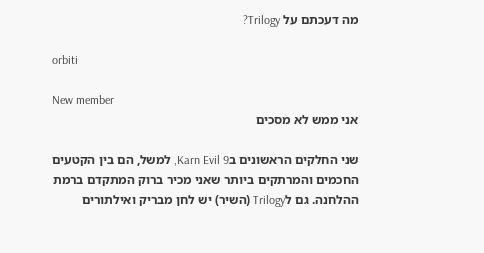מה דעכתם על Trilogy?

orbiti

New member
אני ממש לא מסכים

שני החלקים הראשונים בKarn Evil 9, למשל, הם בין הקטעים החכמים והמרתקים ביותר שאני מכיר ברוק המתקדם ברמת ההלחנה. גם לTrilogy (השיר) יש לחן מבריק ואילתורים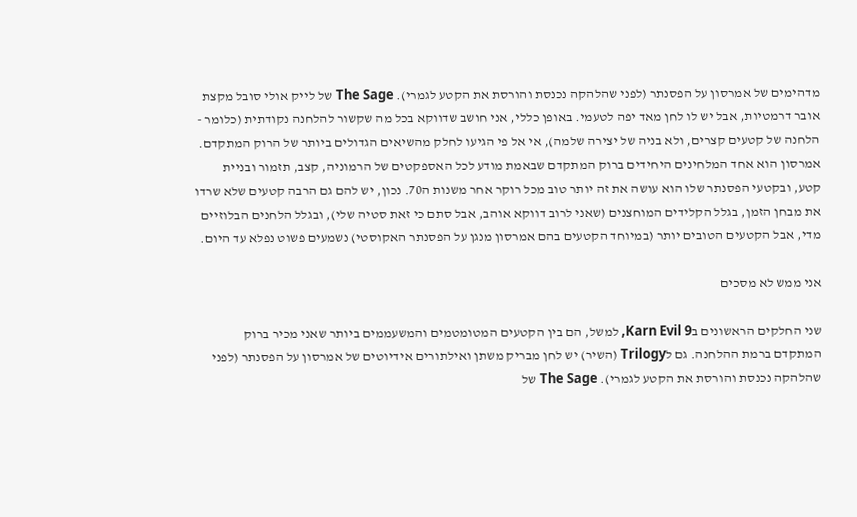מדהימים של אמרסון על הפסנתר (לפני שהלהקה נכנסת והורסת את הקטע לגמרי). The Sage של לייק אולי סובל מקצת אובר דרמטיות, אבל יש לו לחן מאד יפה לטעמי. באופן כללי, אני חושב שדווקא בכל מה שקשור להלחנה נקודתית (כלומר - הלחנה של קטעים קצרים, ולא בניה של יצירה שלמה), אי אל פי הגיעו לחלק מהשיאים הגדולים ביותר של הרוק המתקדם. אמרסון הוא אחד המלחינים היחידים ברוק המתקדם שבאמת מודע לכל האספקטים של הרמוניה, קצב, תזמור ובניית קטע, ובקטעי הפסנתר שלו הוא עושה את זה יותר טוב מכל רוקר אחר משנות ה70. נכון, יש להם גם הרבה קטעים שלא שרדו את מבחן הזמן, בגלל הקלידים המוחצנים (שאני לרוב דווקא אוהב, אבל סתם כי זאת סטיה שלי), ובגלל הלחנים הבלוזיים מדי, אבל הקטעים הטובים יותר (במיוחד הקטעים בהם אמרסון מנגן על הפסנתר האקוסטי) נשמעים פשוט נפלא עד היום.

אני ממש לא מסכים

שני החלקים הראשונים בKarn Evil 9, למשל, הם בין הקטעים המטומטמים והמשעממים ביותר שאני מכיר ברוק המתקדם ברמת ההלחנה. גם לTrilogy (השיר) יש לחן מבריק משתן ואילתורים אידיוטים של אמרסון על הפסנתר (לפני שהלהקה נכנסת והורסת את הקטע לגמרי). The Sage של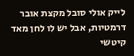לייק אולי סובל מקצת אובר דרמטיות, אבל יש לו לחן מאד קיטשי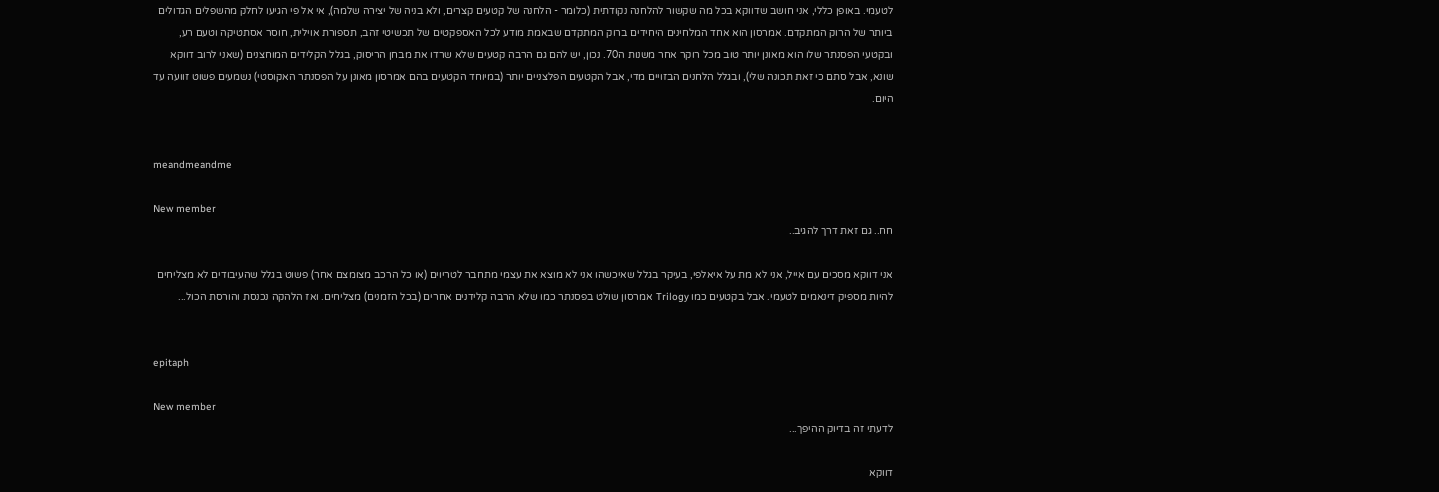לטעמי. באופן כללי, אני חושב שדווקא בכל מה שקשור להלחנה נקודתית (כלומר - הלחנה של קטעים קצרים, ולא בניה של יצירה שלמה), אי אל פי הגיעו לחלק מהשפלים הגדולים ביותר של הרוק המתקדם. אמרסון הוא אחד המלחינים היחידים ברוק המתקדם שבאמת מודע לכל האספקטים של תכשיטי זהב, תספורת אוילית, חוסר אסתטיקה וטעם רע, ובקטעי הפסנתר שלו הוא מאונן יותר טוב מכל רוקר אחר משנות ה70. נכון, יש להם גם הרבה קטעים שלא שרדו את מבחן הריסוק, בגלל הקלידים המוחצנים (שאני לרוב דווקא שונא, אבל סתם כי זאת תכונה שלי), ובגלל הלחנים הבזויים מדי, אבל הקטעים הפלצניים יותר (במיוחד הקטעים בהם אמרסון מאונן על הפסנתר האקוסטי) נשמעים פשוט זוועה עד היום.


meandmeandme

New member
חח.. גם זאת דרך להגיב..

אני דווקא מסכים עם אייל, אני לא מת על איאלפי, בעיקר בגלל שאיכשהו אני לא מוצא את עצמי מתחבר לטריוים (או כל הרכב מצומצם אחר) פשוט בגלל שהעיבודים לא מצליחים להיות מספיק דינאמים לטעמי. אבל בקטעים כמו Trilogy אמרסון שולט בפסנתר כמו שלא הרבה קלידנים אחרים (בכל הזמנים) מצליחים. ואז הלהקה נכנסת והורסת הכול...


epitaph

New member
לדעתי זה בדיוק ההיפך...

דווקא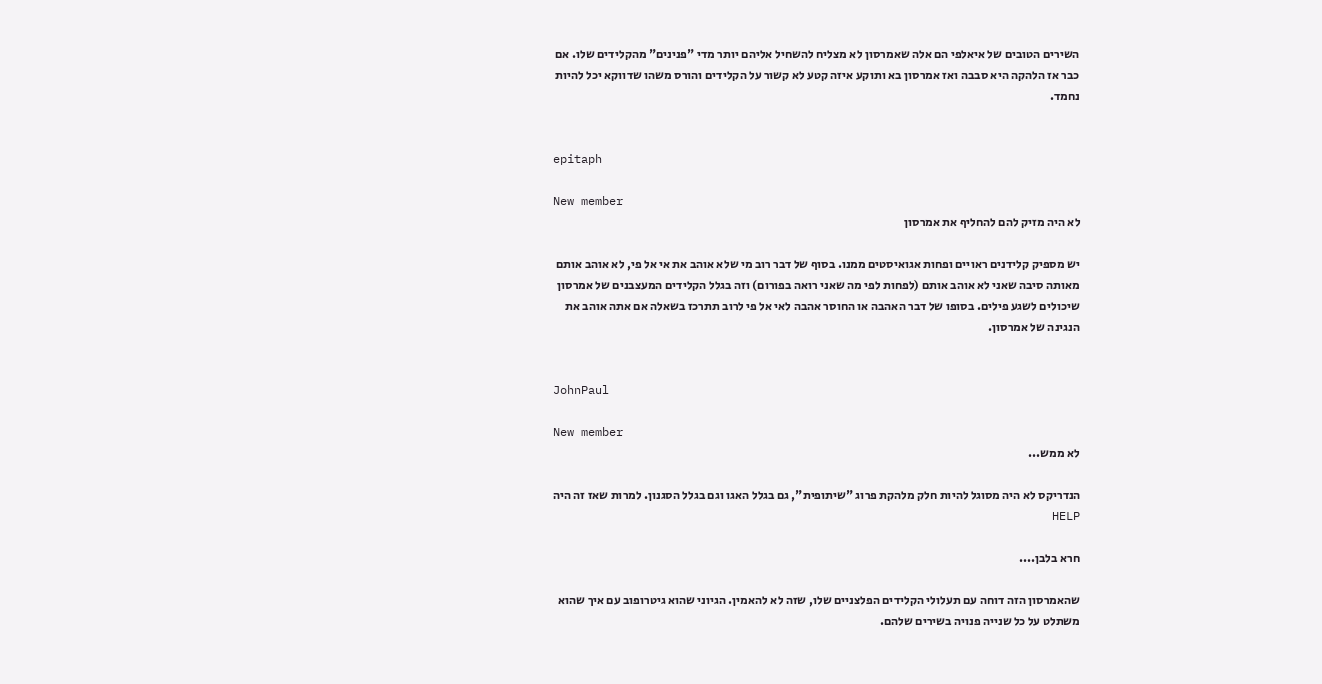השירים הטובים של איאלפי הם אלה שאמרסון לא מצליח להשחיל אליהם יותר מדי "פנינים" מהקלידים שלו. אם כבר אז הלהקה היא סבבה ואז אמרסון בא ותוקע איזה קטע לא קשור על הקלידים והורס משהו שדווקא יכל להיות נחמד.


epitaph

New member
לא היה מזיק להם להחליף את אמרסון

יש מספיק קלידנים ראויים ופחות אגואיסטים ממנו. בסוף של דבר רוב מי שלא אוהב את אי אל פי, לא אוהב אותם מאותה סיבה שאני לא אוהב אותם (לפחות לפי מה שאני רואה בפורום) וזה בגלל הקלידים המעצבנים של אמרסון שיכולים לשגע פילים. בסופו של דבר האהבה או החוסר אהבה לאי אל פי לרוב תתרכז בשאלה אם אתה אוהב את הנגינה של אמרסון.


JohnPaul

New member
לא ממש...

הנדריקס לא היה מסוגל להיות חלק מלהקת פרוג "שיתופית", גם בגלל האגו וגם בגלל הסגנון. למרות שאז זה היה HELP

חרא בלבן....

שהאמרסון הזה דוחה עם תעלולי הקלידים הפלצניים שלו, שזה לא להאמין. הגיוני שהוא גיטרופוב עם איך שהוא משתלט על כל שנייה פנויה בשירים שלהם.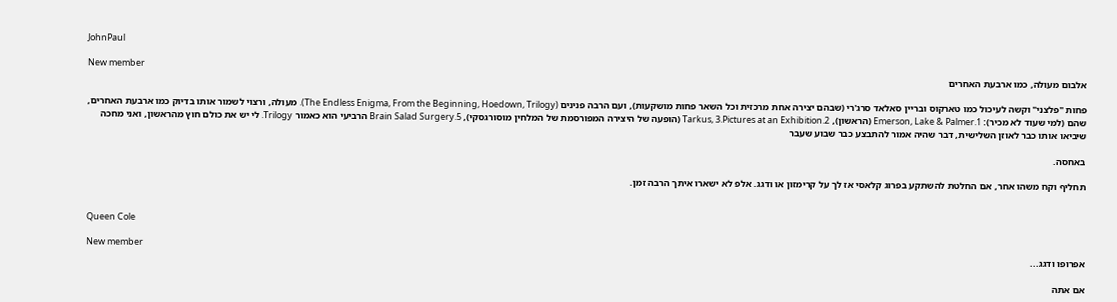JohnPaul

New member
אלבום מעולה, כמו ארבעת האחרים

פחות "פלצני" וקשה לעיכול כמו טארקוס ובריין סאלאד סרג'רי (שבהם יצירה אחת מרכזית וכל השאר פחות מושקעות), ועם הרבה פנינים (The Endless Enigma, From the Beginning, Hoedown, Trilogy). מעולה, ורצוי לשמור אותו בדיוק כמו ארבעת האחרים, שהם (למי שעוד לא מכיר): 1.Emerson, Lake & Palmer (הראשון), 2.Tarkus, 3.Pictures at an Exhibition (הופעה של היצירה המפורסמת של המלחין מוסורגסקי), 5.Brain Salad Surgery הרביעי הוא כאמור Trilogy. לי יש את כולם חוץ מהראשון, ואני מחכה שיביאו אותו כבר לאוזן השלישית, דבר שהיה אמור להתבצע כבר שבוע שעבר

באחסה.

תחליף וקח משהו אחר, אם החלטת להשתקע בפרוג קלאסי אז לך על קרימזון או ודגג. אלפ לא ישארו איתך הרבה זמן.


Queen Cole

New member
אפרופו ודגג...

אם אתה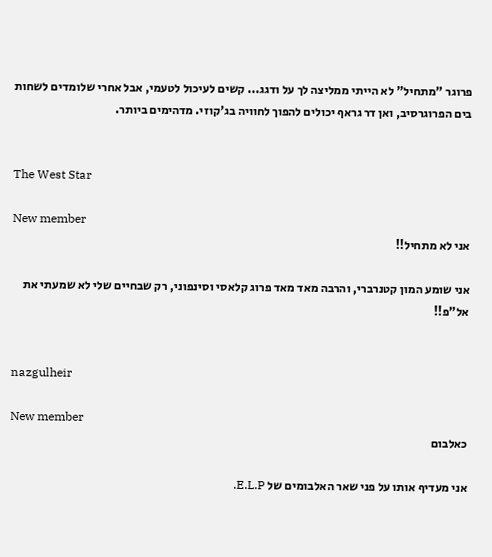פרוגר "מתחיל" לא הייתי ממליצה לך על ודגג... קשים לעיכול לטעמי, אבל אחרי שלומדים לשחות בים הפרוגרסיב, ואן דר גראף יכולים להפוך לחוויה בג'קוזי. מדהימים ביותר.


The West Star

New member
אני לא מתחיל!!

אני שומע המון קטנרברי, והרבה מאד מאד פרוג קלאסי וסינפוני, רק שבחיים שלי לא שמעתי את אל"פ!!


nazgulheir

New member
כאלבום

אני מעדיף אותו על פני שאר האלבומים של E.L.P.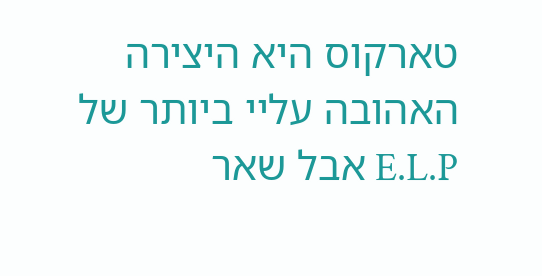טארקוס היא היצירה האהובה עליי ביותר של E.L.P אבל שאר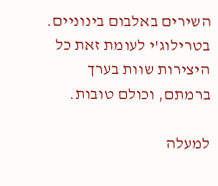השירים באלבום בינוניים. בטרילוג'י לעומת זאת כל היצירות שוות בערך ברמתם, וכולם טובות.

למעלה